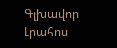Գլխավոր Լրահոս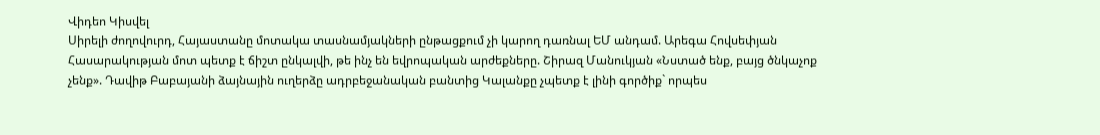Վիդեո Կիսվել
Սիրելի ժողովուրդ, Հայաստանը մոտակա տասնամյակների ընթացքում չի կարող դառնալ ԵՄ անդամ. Արեգա Հովսեփյան Հասարակության մոտ պետք է ճիշտ ընկալվի, թե ինչ են եվրոպական արժեքները. Շիրազ Մանուկյան «Նստած ենք, բայց ծնկաչոք չենք». Դավիթ Բաբայանի ձայնային ուղերձը ադրբեջանական բանտից Կալանքը չպետք է լինի գործիք` որպես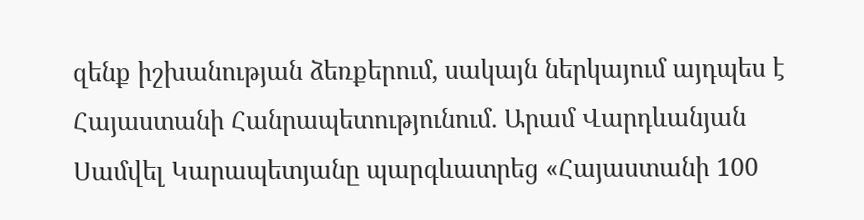զենք իշխանության ձեռքերում, սակայն ներկայում այդպես է Հայաստանի Հանրապետությունում. Արամ Վարդևանյան Սամվել Կարապետյանը պարգևատրեց «Հայաստանի 100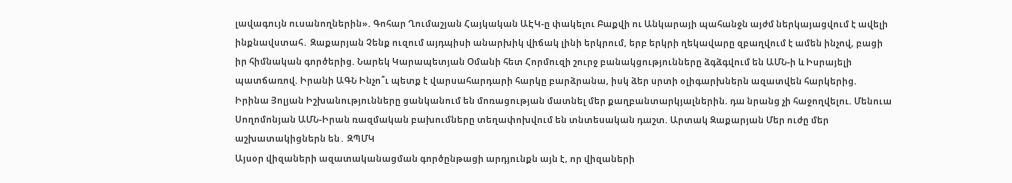լավագույն ուսանողներին». Գոհար Ղումաշյան Հայկական ԱԷԿ-ը փակելու Բաքվի ու Անկարայի պահանջն այժմ ներկայացվում է ավելի ինքնավստահ․ Զաքարյան Չենք ուզում այդպիսի անարխիկ վիճակ լինի երկրում, երբ երկրի ղեկավարը զբաղվում է ամեն ինչով, բացի իր հիմնական գործերից. Նարեկ Կարապետյան Օմանի հետ Հորմուզի շուրջ բանակցությունները ձգձգվում են ԱՄՆ-ի և Իսրայելի պատճառով. Իրանի ԱԳՆ Ինչո՞ւ պետք է վարսահարդարի հարկը բարձրանա, իսկ ձեր սրտի օլիգարխներն ազատվեն հարկերից. Իրինա Յոլյան Իշխանությունները ցանկանում են մոռացության մատնել մեր քաղբանտարկյալներին. դա նրանց չի հաջողվելու. Մենուա Սողոմոնյան ԱՄՆ-Իրան ռազմական բախումները տեղափոխվում են տնտեսական դաշտ. Արտակ Զաքարյան Մեր ուժը մեր աշխատակիցներն են․ ԶՊՄԿ
Այսօր վիզաների ազատականացման գործընթացի արդյունքն այն է, որ վիզաների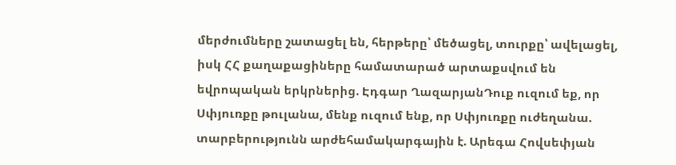մերժումները շատացել են, հերթերը՝ մեծացել, տուրքը՝ ավելացել, իսկ ՀՀ քաղաքացիները համատարած արտաքսվում են եվրոպական երկրներից. Էդգար ՂազարյանԴուք ուզում եք, որ Սփյուռքը թուլանա, մենք ուզում ենք, որ Սփյուռքը ուժեղանա. տարբերությունն արժեհամակարգային է. Արեգա Հովսեփյան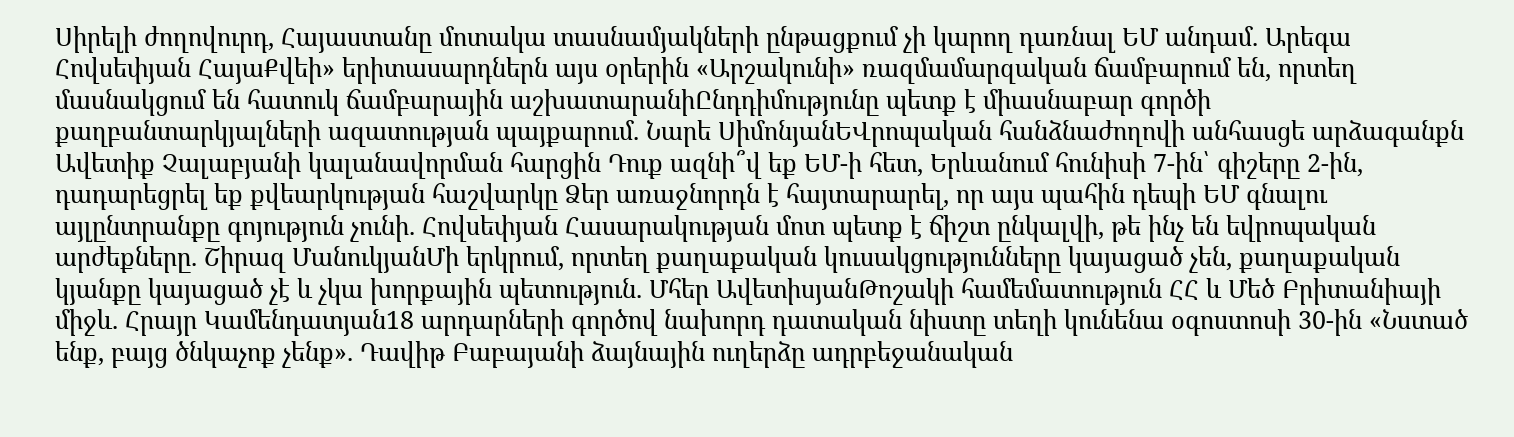Սիրելի ժողովուրդ, Հայաստանը մոտակա տասնամյակների ընթացքում չի կարող դառնալ ԵՄ անդամ. Արեգա Հովսեփյան ՀայաՔվեի» երիտասարդներն այս օրերին «Արշակունի» ռազմամարզական ճամբարում են, որտեղ մասնակցում են հատուկ ճամբարային աշխատարանիԸնդդիմությունը պետք է միասնաբար գործի քաղբանտարկյալների ազատության պայքարում. Նարե ՍիմոնյանԵՎրոպական հանձնաժողովի անհասցե արձագանքն Ավետիք Չալաբյանի կալանավորման հարցին Դուք ազնի՞վ եք ԵՄ-ի հետ, Երևանում հունիսի 7-ին՝ գիշերը 2-ին, դադարեցրել եք քվեարկության հաշվարկը Ձեր առաջնորդն է հայտարարել, որ այս պահին դեպի ԵՄ գնալու այլընտրանքը գոյություն չունի. Հովսեփյան Հասարակության մոտ պետք է ճիշտ ընկալվի, թե ինչ են եվրոպական արժեքները. Շիրազ ՄանուկյանՄի երկրում, որտեղ քաղաքական կուսակցությունները կայացած չեն, քաղաքական կյանքը կայացած չէ և չկա խորքային պետություն. Մհեր ԱվետիսյանԹոշակի համեմատություն ՀՀ և Մեծ Բրիտանիայի միջև. Հրայր Կամենդատյան18 արդարների գործով նախորդ դատական նիստը տեղի կունենա օգոստոսի 30-ին «Նստած ենք, բայց ծնկաչոք չենք». Դավիթ Բաբայանի ձայնային ուղերձը ադրբեջանական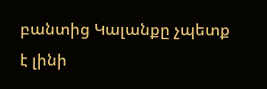բանտից Կալանքը չպետք է լինի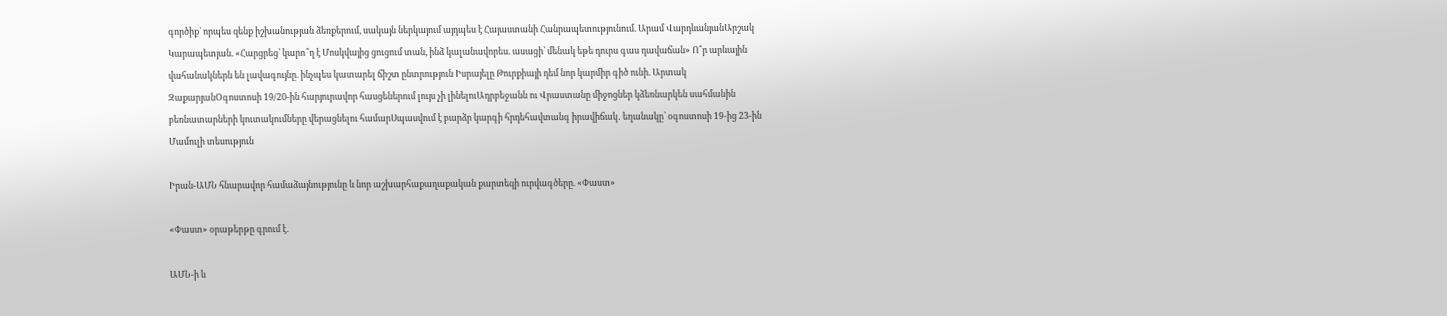գործիք` որպես զենք իշխանության ձեռքերում, սակայն ներկայում այդպես է Հայաստանի Հանրապետությունում. Արամ ՎարդևանյանԱրշակ Կարապետյան. «Հարցրեց՝ կարո՞ղ է Մոսկվայից ցուցում տան, ինձ կալանավորես. ասացի՝ մենակ եթե դուրս գաս դավաճան» Ո՞ր արևային վահանակներն են լավագույնը. ինչպես կատարել ճիշտ ընտրություն Իսրայելը Թուրքիայի դեմ նոր կարմիր գիծ ունի. Արտակ ԶաքարյանՕգոստոսի 19/20-ին հարյուրավոր հասցեներում լույս չի լինելուԱդրբեջանն ու Վրաստանը միջոցներ կձեռնարկեն սահմանին բեռնատարների կուտակումները վերացնելու համարՍպասվում է բարձր կարգի հրդեհավտանգ իրավիճակ․ եղանակը՝ օգոստոսի 19-ից 23-ին
Մամուլի տեսություն

Իրան-ԱՄՆ հնարավոր համաձայնությունը և նոր աշխարհաքաղաքական քարտեզի ուրվագծերը. «Փաստ»

«Փաստ» օրաթերթը գրում է.

ԱՄՆ-ի և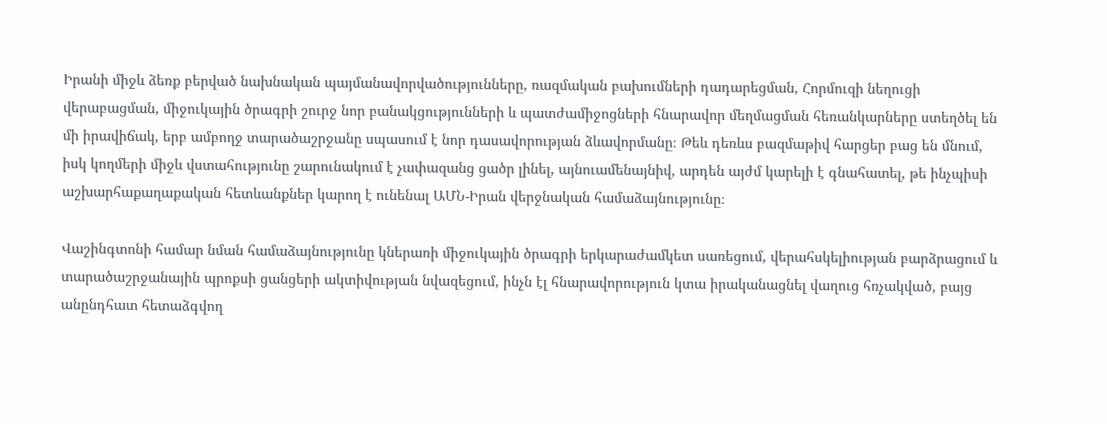Իրանի միջև ձեռք բերված նախնական պայմանավորվածությունները, ռազմական բախումների դադարեցման, Հորմուզի նեղուցի վերաբացման, միջուկային ծրագրի շուրջ նոր բանակցությունների և պատժամիջոցների հնարավոր մեղմացման հեռանկարները ստեղծել են մի իրավիճակ, երբ ամբողջ տարածաշրջանը սպասում է նոր դասավորության ձևավորմանը։ Թեև դեռևս բազմաթիվ հարցեր բաց են մնում, իսկ կողմերի միջև վստահությունը շարունակում է չափազանց ցածր լինել, այնուամենայնիվ, արդեն այժմ կարելի է գնահատել, թե ինչպիսի աշխարհաքաղաքական հետևանքներ կարող է ունենալ ԱՄՆ-Իրան վերջնական համաձայնությունը։

Վաշինգտոնի համար նման համաձայնությունը կներառի միջուկային ծրագրի երկարաժամկետ սառեցում, վերահսկելիության բարձրացում և տարածաշրջանային պրոքսի ցանցերի ակտիվության նվազեցում, ինչն էլ հնարավորություն կտա իրականացնել վաղուց հռչակված, բայց անընդհատ հետաձգվող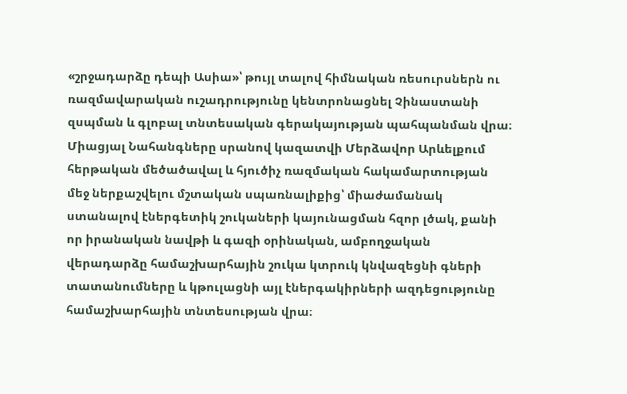«շրջադարձը դեպի Ասիա»՝ թույլ տալով հիմնական ռեսուրսներն ու ռազմավարական ուշադրությունը կենտրոնացնել Չինաստանի զսպման և գլոբալ տնտեսական գերակայության պահպանման վրա։ Միացյալ Նահանգները սրանով կազատվի Մերձավոր Արևելքում հերթական մեծածավալ և հյուծիչ ռազմական հակամարտության մեջ ներքաշվելու մշտական սպառնալիքից՝ միաժամանակ ստանալով էներգետիկ շուկաների կայունացման հզոր լծակ, քանի որ իրանական նավթի և գազի օրինական, ամբողջական վերադարձը համաշխարհային շուկա կտրուկ կնվազեցնի գների տատանումները և կթուլացնի այլ էներգակիրների ազդեցությունը համաշխարհային տնտեսության վրա։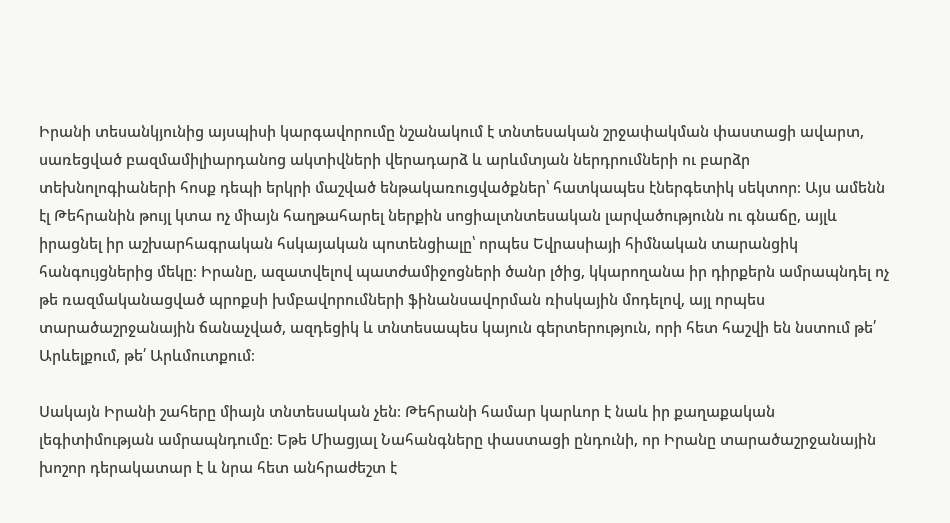Իրանի տեսանկյունից այսպիսի կարգավորումը նշանակում է տնտեսական շրջափակման փաստացի ավարտ, սառեցված բազմամիլիարդանոց ակտիվների վերադարձ և արևմտյան ներդրումների ու բարձր տեխնոլոգիաների հոսք դեպի երկրի մաշված ենթակառուցվածքներ՝ հատկապես էներգետիկ սեկտոր։ Այս ամենն էլ Թեհրանին թույլ կտա ոչ միայն հաղթահարել ներքին սոցիալտնտեսական լարվածությունն ու գնաճը, այլև իրացնել իր աշխարհագրական հսկայական պոտենցիալը՝ որպես Եվրասիայի հիմնական տարանցիկ հանգույցներից մեկը։ Իրանը, ազատվելով պատժամիջոցների ծանր լծից, կկարողանա իր դիրքերն ամրապնդել ոչ թե ռազմականացված պրոքսի խմբավորումների ֆինանսավորման ռիսկային մոդելով, այլ որպես տարածաշրջանային ճանաչված, ազդեցիկ և տնտեսապես կայուն գերտերություն, որի հետ հաշվի են նստում թե՛ Արևելքում, թե՛ Արևմուտքում։

Սակայն Իրանի շահերը միայն տնտեսական չեն։ Թեհրանի համար կարևոր է նաև իր քաղաքական լեգիտիմության ամրապնդումը։ Եթե Միացյալ Նահանգները փաստացի ընդունի, որ Իրանը տարածաշրջանային խոշոր դերակատար է և նրա հետ անհրաժեշտ է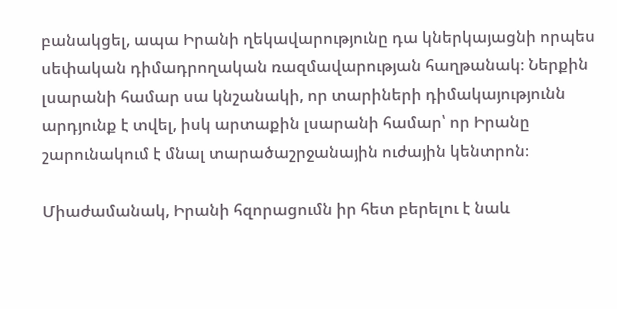բանակցել, ապա Իրանի ղեկավարությունը դա կներկայացնի որպես սեփական դիմադրողական ռազմավարության հաղթանակ։ Ներքին լսարանի համար սա կնշանակի, որ տարիների դիմակայությունն արդյունք է տվել, իսկ արտաքին լսարանի համար՝ որ Իրանը շարունակում է մնալ տարածաշրջանային ուժային կենտրոն։

Միաժամանակ, Իրանի հզորացումն իր հետ բերելու է նաև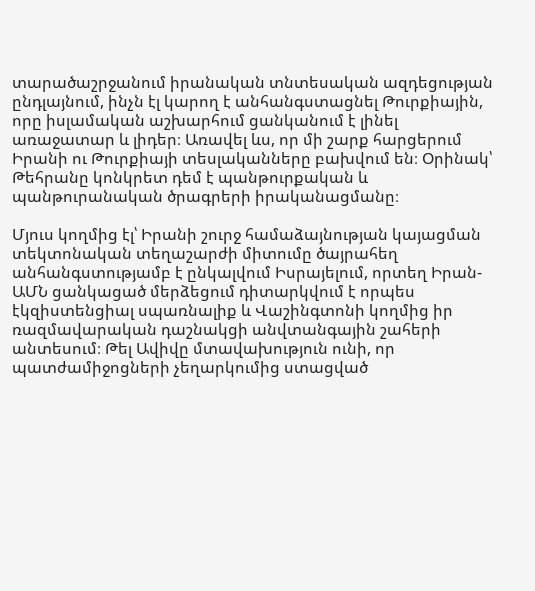տարածաշրջանում իրանական տնտեսական ազդեցության ընդլայնում, ինչն էլ կարող է անհանգստացնել Թուրքիային, որը իսլամական աշխարհում ցանկանում է լինել առաջատար և լիդեր։ Առավել ևս, որ մի շարք հարցերում Իրանի ու Թուրքիայի տեսլականները բախվում են։ Օրինակ՝ Թեհրանը կոնկրետ դեմ է պանթուրքական և պանթուրանական ծրագրերի իրականացմանը։

Մյուս կողմից էլ՝ Իրանի շուրջ համաձայնության կայացման տեկտոնական տեղաշարժի միտումը ծայրահեղ անհանգստությամբ է ընկալվում Իսրայելում, որտեղ Իրան-ԱՄՆ ցանկացած մերձեցում դիտարկվում է որպես էկզիստենցիալ սպառնալիք և Վաշինգտոնի կողմից իր ռազմավարական դաշնակցի անվտանգային շահերի անտեսում։ Թել Ավիվը մտավախություն ունի, որ պատժամիջոցների չեղարկումից ստացված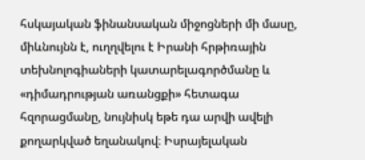հսկայական ֆինանսական միջոցների մի մասը, միևնույնն է, ուղղվելու է Իրանի հրթիռային տեխնոլոգիաների կատարելագործմանը և «դիմադրության առանցքի» հետագա հզորացմանը, նույնիսկ եթե դա արվի ավելի քողարկված եղանակով։ Իսրայելական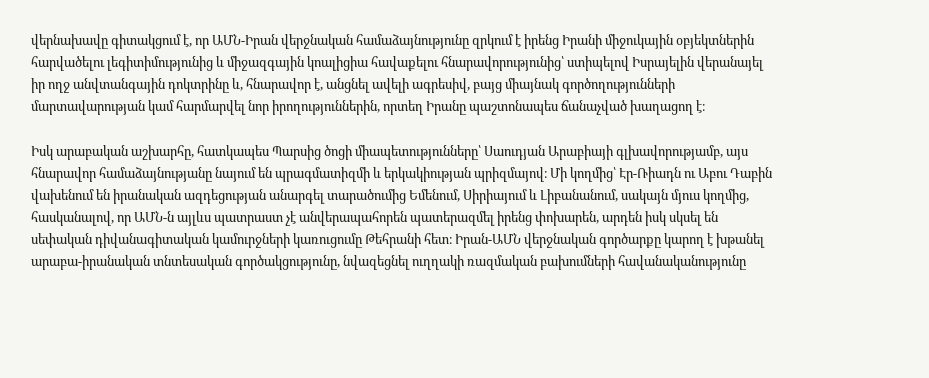վերնախավը գիտակցում է, որ ԱՄՆ-Իրան վերջնական համաձայնությունը զրկում է իրենց Իրանի միջուկային օբյեկտներին հարվածելու լեգիտիմությունից և միջազգային կոալիցիա հավաքելու հնարավորությունից՝ ստիպելով Իսրայելին վերանայել իր ողջ անվտանգային դոկտրինը և, հնարավոր է, անցնել ավելի ագրեսիվ, բայց միայնակ գործողությունների մարտավարության կամ հարմարվել նոր իրողություններին, որտեղ Իրանը պաշտոնապես ճանաչված խաղացող է։

Իսկ արաբական աշխարհը, հատկապես Պարսից ծոցի միապետությունները՝ Սաուդյան Արաբիայի գլխավորությամբ, այս հնարավոր համաձայնությանը նայում են պրագմատիզմի և երկակիության պրիզմայով։ Մի կողմից՝ Էր-Ռիադն ու Աբու Դաբին վախենում են իրանական ազդեցության անարգել տարածումից Եմենում, Սիրիայում և Լիբանանում, սակայն մյուս կողմից, հասկանալով, որ ԱՄՆ-ն այլևս պատրաստ չէ անվերապահորեն պատերազմել իրենց փոխարեն, արդեն իսկ սկսել են սեփական դիվանագիտական կամուրջների կառուցումը Թեհրանի հետ։ Իրան-ԱՄՆ վերջնական գործարքը կարող է խթանել արաբա-իրանական տնտեսական գործակցությունը, նվազեցնել ուղղակի ռազմական բախումների հավանականությունը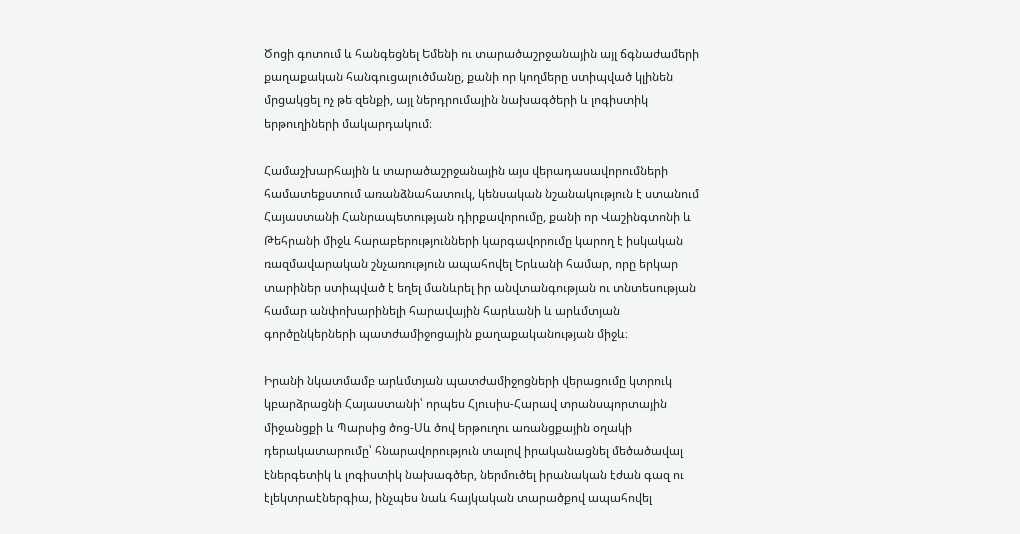Ծոցի գոտում և հանգեցնել Եմենի ու տարածաշրջանային այլ ճգնաժամերի քաղաքական հանգուցալուծմանը, քանի որ կողմերը ստիպված կլինեն մրցակցել ոչ թե զենքի, այլ ներդրումային նախագծերի և լոգիստիկ երթուղիների մակարդակում։

Համաշխարհային և տարածաշրջանային այս վերադասավորումների համատեքստում առանձնահատուկ, կենսական նշանակություն է ստանում Հայաստանի Հանրապետության դիրքավորումը, քանի որ Վաշինգտոնի և Թեհրանի միջև հարաբերությունների կարգավորումը կարող է իսկական ռազմավարական շնչառություն ապահովել Երևանի համար, որը երկար տարիներ ստիպված է եղել մանևրել իր անվտանգության ու տնտեսության համար անփոխարինելի հարավային հարևանի և արևմտյան գործընկերների պատժամիջոցային քաղաքականության միջև։

Իրանի նկատմամբ արևմտյան պատժամիջոցների վերացումը կտրուկ կբարձրացնի Հայաստանի՝ որպես Հյուսիս-Հարավ տրանսպորտային միջանցքի և Պարսից ծոց-Սև ծով երթուղու առանցքային օղակի դերակատարումը՝ հնարավորություն տալով իրականացնել մեծածավալ էներգետիկ և լոգիստիկ նախագծեր, ներմուծել իրանական էժան գազ ու էլեկտրաէներգիա, ինչպես նաև հայկական տարածքով ապահովել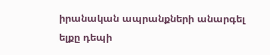իրանական ապրանքների անարգել ելքը դեպի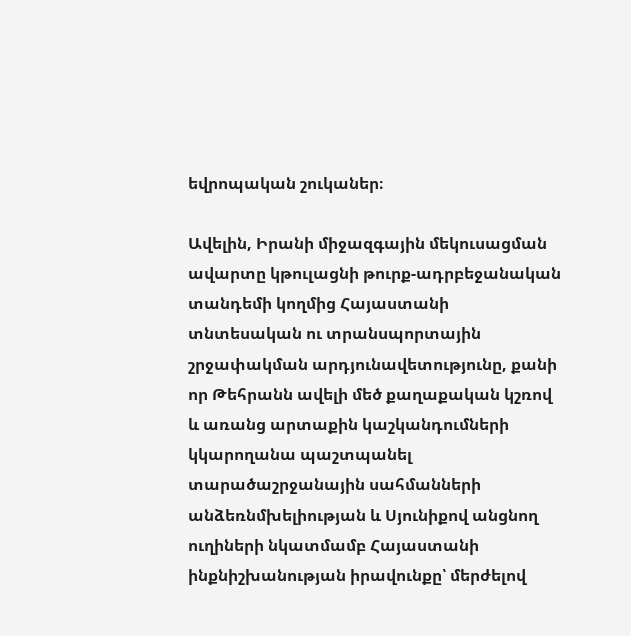եվրոպական շուկաներ։

Ավելին, Իրանի միջազգային մեկուսացման ավարտը կթուլացնի թուրք-ադրբեջանական տանդեմի կողմից Հայաստանի տնտեսական ու տրանսպորտային շրջափակման արդյունավետությունը, քանի որ Թեհրանն ավելի մեծ քաղաքական կշռով և առանց արտաքին կաշկանդումների կկարողանա պաշտպանել տարածաշրջանային սահմանների անձեռնմխելիության և Սյունիքով անցնող ուղիների նկատմամբ Հայաստանի ինքնիշխանության իրավունքը՝ մերժելով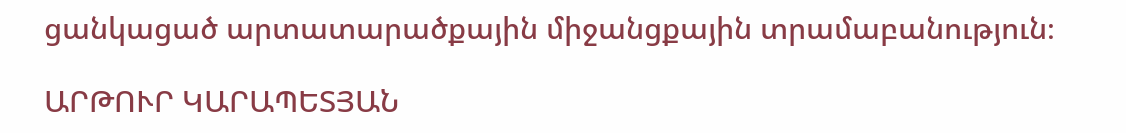ցանկացած արտատարածքային միջանցքային տրամաբանություն։

ԱՐԹՈՒՐ ԿԱՐԱՊԵՏՅԱՆ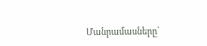Մանրամասները՝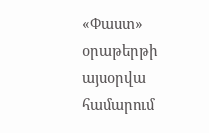«Փաստ» օրաթերթի այսօրվա համարում